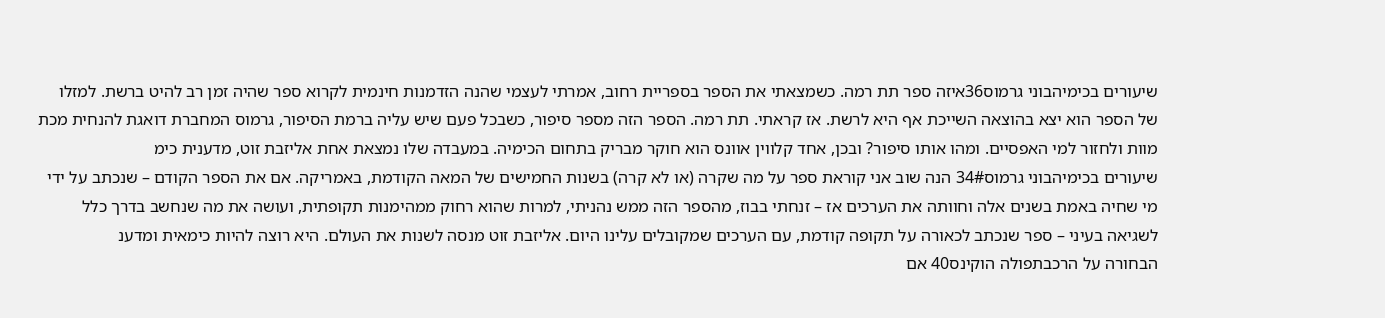שיעורים בכימיהבוני גרמוס36איזה ספר תת רמה. כשמצאתי את הספר בספריית רחוב, אמרתי לעצמי שהנה הזדמנות חינמית לקרוא ספר שהיה זמן רב להיט ברשת. למזלו של הספר הוא יצא בהוצאה השייכת אף היא לרשת. אז קראתי. תת רמה. הספר הזה מספר סיפור, כשבכל פעם שיש עליה ברמת הסיפור, גרמוס המחברת דואגת להנחית מכת מוות ולחזור למי האפסיים. ומהו אותו סיפור? ובכן, אחד קלווין אוונס הוא חוקר מבריק בתחום הכימיה. במעבדה שלו נמצאת אחת אליזבת זוט, מדענית כימ
שיעורים בכימיהבוני גרמוס34# הנה שוב אני קוראת ספר על מה שקרה (או לא קרה) בשנות החמישים של המאה הקודמת, באמריקה. אם את הספר הקודם – שנכתב על ידי מי שחיה באמת בשנים אלה וחוותה את הערכים אז – זנחתי בבוז, מהספר הזה ממש נהניתי, למרות שהוא רחוק ממהימנות תקופתית, ועושה את מה שנחשב בדרך כלל לשגיאה בעיני – ספר שנכתב לכאורה על תקופה קודמת, עם הערכים שמקובלים עלינו היום. אליזבת זוט מנסה לשנות את העולם. היא רוצה להיות כימאית ומדענ
הבחורה על הרכבתפולה הוקינס40 אם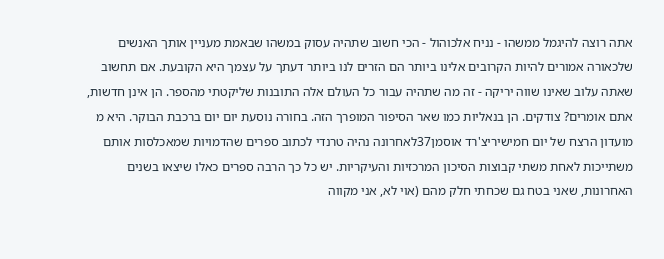אתה רוצה להיגמל ממשהו - נניח אלכוהול - הכי חשוב שתהיה עסוק במשהו שבאמת מעניין אותך האנשים שלכאורה אמורים להיות הקרובים אלינו ביותר הם הזרים לנו ביותר דעתך על עצמך היא הקובעת. אם תחשוב שאתה עלוב שאינו שווה יריקה - זה מה שתהיה עבור כל העולם אלה התובנות שליקטתי מהספר. הן אינן חדשות, אתם אומרים? צודקים. הן בנאליות כמו שאר הסיפור המופרך הזה. בחורה נוסעת יום יום ברכבת הבוקר. היא מ
מועדון הרצח של יום חמישיריצ'רד אוסמן37לאחרונה נהיה טרנדי לכתוב ספרים שהדמויות שמאכלסות אותם משתייכות לאחת משתי קבוצות הסיכון המרכזיות והעיקריות. יש כל כך הרבה ספרים כאלו שיצאו בשנים האחרונות, שאני בטח גם שכחתי חלק מהם (אוי לא, אני מקווה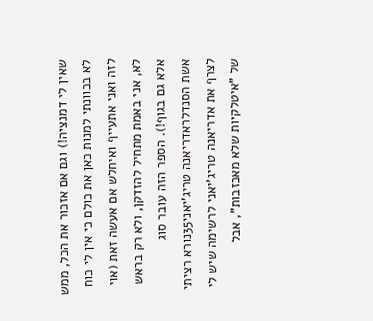שאין לי דמנציה!) וגם אם אזכור את הכל, ממש לא בכוונתי למנות כאן את כולם כי אין לי כוח לזה ואני אתעייף ואיחלש אם אעשה זאת (אוי לא, אני באמת מתחיל להזדקן, ולא רק בראש אלא גם בגוף!). הספר הזה עובר סוג
אשת הסנדלראדריאנה טריג'יאני35נורא רציתי לצרף את אדריאנה טריג'יאני לרשימה שיש לי של "איטלקיות שלא מאכזבות", אבל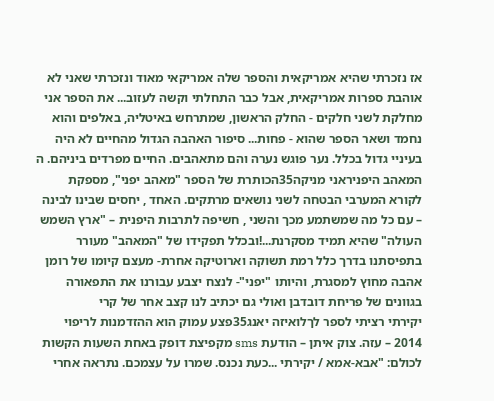אז נזכרתי שהיא אמריקאית והספר שלה אמריקאי מאוד ונזכרתי שאני לא אוהבת ספרות אמריקאית, אבל כבר התחלתי וקשה לעזוב... את הספר אני מחלקת לשני חלקים - החלק הראשון, שמתרחש באיטליה, באלפים והוא נחמד ושאר הספר שהוא - פחות... סיפור האהבה הגדול מהחיים לא היה בעיניי גדול בכלל. נער פוגש נערה והם מתאהבים. החיים מפרדים ביניהם. ה
המאהב היפניראני מניקה35הכותרת של הספר "מאהב יפני", מספקת לקורא המערבי הבטחה לשני נושאים מרתקים. האחד , יחסים שבינו לבינה – עם כל מה שמשתמע מכך והשני , חשיפה לתרבות היפנית – "ארץ השמש העולה" שהיא תמיד מסקרנת...!ובכלל תפקידו של "המאהב" מעורר בתפיסתנו בדרך כלל רמת תשוקה וארוטיקה אחרת- מעצם קיומו של רומן אהבה מחוץ למסגרת, והיותו "יפני"- לנצח יצבע עבורנו את התפאורה בגוונים של פריחת דובדבן ואולי גם יכתיב לנו קצב אחר של קרי
יקירתי רציתי לספר לךלואיזה יאנג35פצע עמוק הוא ההזדמנות לריפוי 2014 – עזה. צוק איתן – הודעת sms מקפיצת דופק באחת השעות הקשות לכולם: "אבא-אמא / יקירתי ...כעת נכנס. שמרו על עצמכם. נתראה אחרי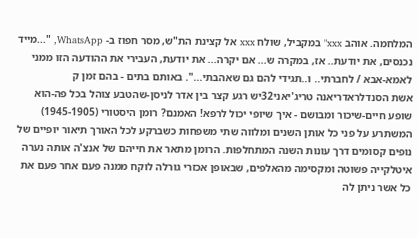המלחמה. אוהב xxx" במקביל, שולח xxx אל קצינת הת"ש, מסר חפוז ב- WhatsApp, "...מייד נכנסים, את יודעת.. אז, במקרה ש... אם יקרה... את יודעת, העבירי את ההודעה הזו ממני לאמא-אבא / לחברתי.. ו..תגידי להם גם שאהבתי...". באותם בתים - בהם זמן ק
אשת הסנדלראדריאנה טריג'יאני32יש רגע קצר בין אדר לניסן-שהטבע צוהל בכל פה-הוא שופע חיים-שיכור ומבושם - איך שיופי יכול לרפא! האמנם? רומן היסטורי (1945-1905) המשתרע על פני כל אותן השנים ומלווה שתי משפחות כשברקע לכל האורך תיאור יופיים של נופים קסומים דרך עונות השנה המתחלפות. הרומן מתאר את חייהם של אנצ'ה אותה נערה איטלקייה פשוטה ומקסימה מהאלפים, שבאופן אכזרי גורלה לוקח ממנה פעם אחר פעם את כל אשר ניתן לה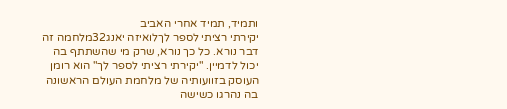ותמיד, תמיד אחרי האביב
יקירתי רציתי לספר לךלואיזה יאנג32מלחמה זה דבר נורא. כל כך נורא, שרק מי שהשתתף בה יכול לדמיין. "יקירתי רציתי לספר לך" הוא רומן העוסק בזוועותיה של מלחמת העולם הראשונה בה נהרגו כשישה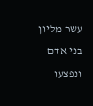עשר מליון בני אדם ונפצעו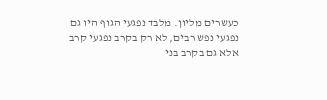כעשרים מליון. מלבד נפגעי הגוף היו גם נפגעי נפש רבים, לא רק בקרב נפגעי קרב אלא גם בקרב בני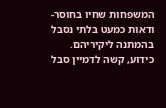המשפחות שחיו בחוסר-ודאות כמעט בלתי נסבל בהמתנה ליקיריהם. כידוע, קשה לדמיין סבל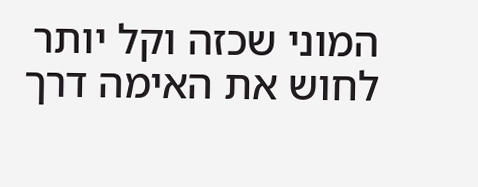המוני שכזה וקל יותר לחוש את האימה דרך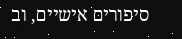סיפורים אישיים, וב